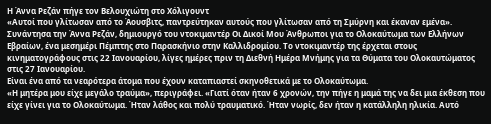Η Άννα Ρεζάν πήγε τον Βελουχιώτη στο Χόλιγουντ
«Αυτοί που γλίτωσαν από το Άουσβιτς, παντρεύτηκαν αυτούς που γλίτωσαν από τη Σμύρνη και έκαναν εμένα».
Συνάντησα την Άννα Ρεζάν, δημιουργό του ντοκιμαντέρ Οι Δικοί Μου Άνθρωποι για το Ολοκαύτωμα των Ελλήνων Εβραίων, ένα μεσημέρι Πέμπτης στο Παρασκήνιο στην Καλλιδρομίου. Το ντοκιμαντέρ της έρχεται στους κινηματογράφους στις 22 Ιανουαρίου, λίγες ημέρες πριν τη Διεθνή Ημέρα Μνήμης για τα Θύματα του Ολοκαυτώματος στις 27 Ιανουαρίου.
Είναι ένα από τα νεαρότερα άτομα που έχουν καταπιαστεί σκηνοθετικά με το Ολοκαύτωμα.
«Η μητέρα μου είχε μεγάλο τραύμα», περιγράφει. «Γιατί όταν ήταν 6 χρονών, την πήγε η μαμά της να δει μια έκθεση που είχε γίνει για το Ολοκαύτωμα. Ήταν λάθος και πολύ τραυματικό. Ήταν νωρίς, δεν ήταν η κατάλληλη ηλικία. Αυτό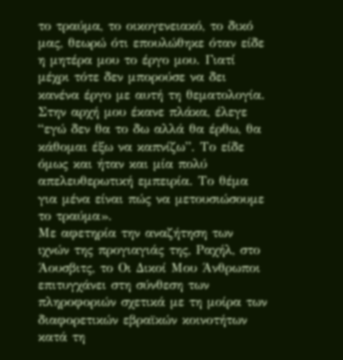το τραύμα, το οικογενειακό, το δικό μας, θεωρώ ότι επουλώθηκε όταν είδε η μητέρα μου το έργο μου. Γιατί μέχρι τότε δεν μπορούσε να δει κανένα έργο με αυτή τη θεματολογία. Στην αρχή μου έκανε πλάκα, έλεγε “εγώ δεν θα το δω αλλά θα έρθω, θα κάθομαι έξω να καπνίζω”. Το είδε όμως και ήταν και μία πολύ απελευθερωτική εμπειρία. Το θέμα για μένα είναι πώς να μετουσιώσουμε το τραύμα».
Με αφετηρία την αναζήτηση των ιχνών της προγιαγιάς της, Ραχήλ, στο Άουσβιτς, το Οι Δικοί Μου Άνθρωποι επιτυγχάνει στη σύνθεση των πληροφοριών σχετικά με τη μοίρα των διαφορετικών εβραϊκών κοινοτήτων κατά τη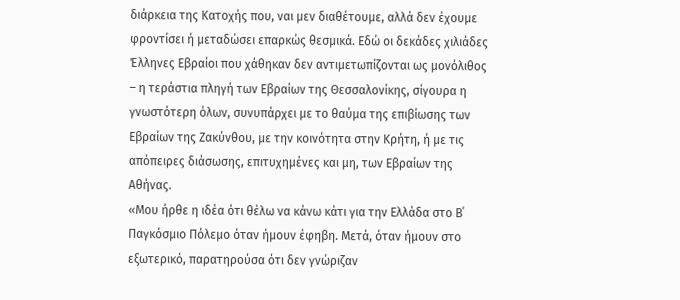διάρκεια της Κατοχής που, ναι μεν διαθέτουμε, αλλά δεν έχουμε φροντίσει ή μεταδώσει επαρκώς θεσμικά. Εδώ οι δεκάδες χιλιάδες Έλληνες Εβραίοι που χάθηκαν δεν αντιμετωπίζονται ως μονόλιθος – η τεράστια πληγή των Εβραίων της Θεσσαλονίκης, σίγουρα η γνωστότερη όλων, συνυπάρχει με το θαύμα της επιβίωσης των Εβραίων της Ζακύνθου, με την κοινότητα στην Κρήτη, ή με τις απόπειρες διάσωσης, επιτυχημένες και μη, των Εβραίων της Αθήνας.
«Μου ήρθε η ιδέα ότι θέλω να κάνω κάτι για την Ελλάδα στο Β΄ Παγκόσμιο Πόλεμο όταν ήμουν έφηβη. Μετά, όταν ήμουν στο εξωτερικό, παρατηρούσα ότι δεν γνώριζαν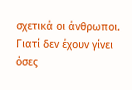σχετικά οι άνθρωποι. Γιατί δεν έχουν γίνει όσες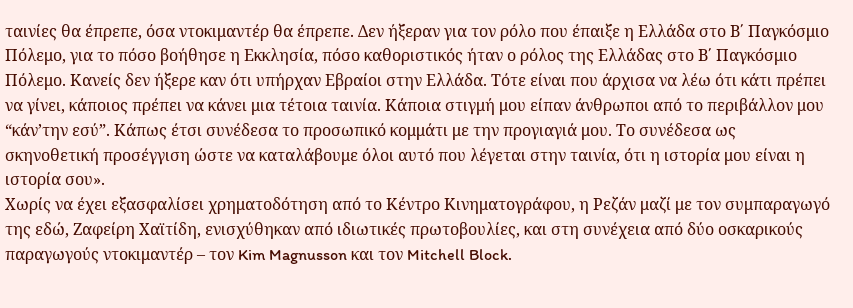ταινίες θα έπρεπε, όσα ντοκιμαντέρ θα έπρεπε. Δεν ήξεραν για τον ρόλο που έπαιξε η Ελλάδα στο Β΄ Παγκόσμιο Πόλεμο, για το πόσο βοήθησε η Εκκλησία, πόσο καθοριστικός ήταν ο ρόλος της Ελλάδας στο Β΄ Παγκόσμιο Πόλεμο. Κανείς δεν ήξερε καν ότι υπήρχαν Εβραίοι στην Ελλάδα. Τότε είναι που άρχισα να λέω ότι κάτι πρέπει να γίνει, κάποιος πρέπει να κάνει μια τέτοια ταινία. Κάποια στιγμή μου είπαν άνθρωποι από το περιβάλλον μου “κάν’την εσύ”. Κάπως έτσι συνέδεσα το προσωπικό κομμάτι με την προγιαγιά μου. Το συνέδεσα ως σκηνοθετική προσέγγιση ώστε να καταλάβουμε όλοι αυτό που λέγεται στην ταινία, ότι η ιστορία μου είναι η ιστορία σου».
Χωρίς να έχει εξασφαλίσει χρηματοδότηση από το Κέντρο Κινηματογράφου, η Ρεζάν μαζί με τον συμπαραγωγό της εδώ, Ζαφείρη Χαϊτίδη, ενισχύθηκαν από ιδιωτικές πρωτοβουλίες, και στη συνέχεια από δύο οσκαρικούς παραγωγούς ντοκιμαντέρ – τον Kim Magnusson και τον Mitchell Block.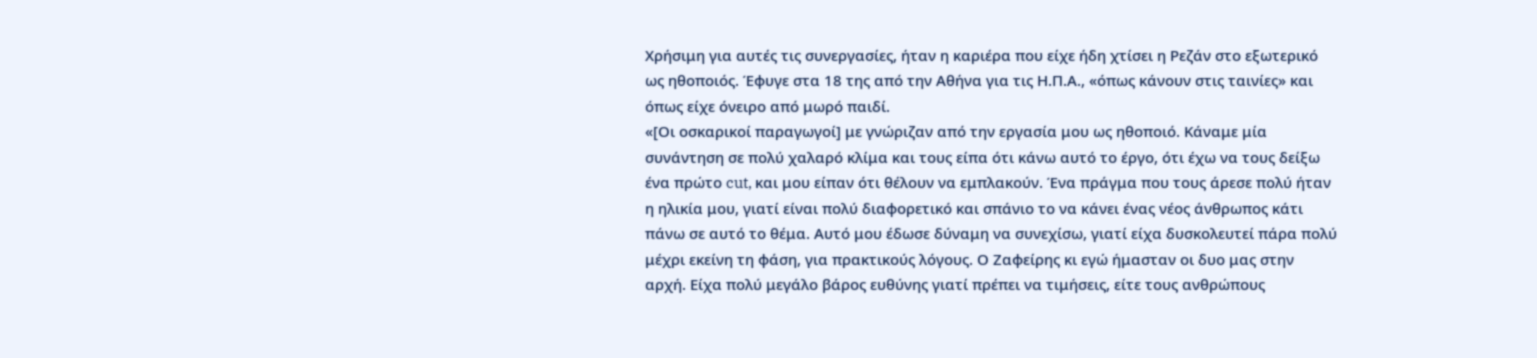Χρήσιμη για αυτές τις συνεργασίες, ήταν η καριέρα που είχε ήδη χτίσει η Ρεζάν στο εξωτερικό ως ηθοποιός. Έφυγε στα 18 της από την Αθήνα για τις Η.Π.Α., «όπως κάνουν στις ταινίες» και όπως είχε όνειρο από μωρό παιδί.
«[Οι οσκαρικοί παραγωγοί] με γνώριζαν από την εργασία μου ως ηθοποιό. Κάναμε μία συνάντηση σε πολύ χαλαρό κλίμα και τους είπα ότι κάνω αυτό το έργο, ότι έχω να τους δείξω ένα πρώτο cut, και μου είπαν ότι θέλουν να εμπλακούν. Ένα πράγμα που τους άρεσε πολύ ήταν η ηλικία μου, γιατί είναι πολύ διαφορετικό και σπάνιο το να κάνει ένας νέος άνθρωπος κάτι πάνω σε αυτό το θέμα. Αυτό μου έδωσε δύναμη να συνεχίσω, γιατί είχα δυσκολευτεί πάρα πολύ μέχρι εκείνη τη φάση, για πρακτικούς λόγους. Ο Ζαφείρης κι εγώ ήμασταν οι δυο μας στην αρχή. Είχα πολύ μεγάλο βάρος ευθύνης γιατί πρέπει να τιμήσεις, είτε τους ανθρώπους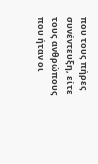που τους πήρες συνέντευξη, είτε τους ανθρώπους που ήταν οι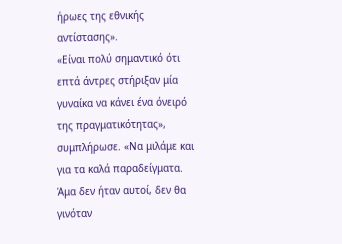ήρωες της εθνικής αντίστασης».
«Είναι πολύ σημαντικό ότι επτά άντρες στήριξαν μία γυναίκα να κάνει ένα όνειρό της πραγματικότητας», συμπλήρωσε. «Να μιλάμε και για τα καλά παραδείγματα. Άμα δεν ήταν αυτοί, δεν θα γινόταν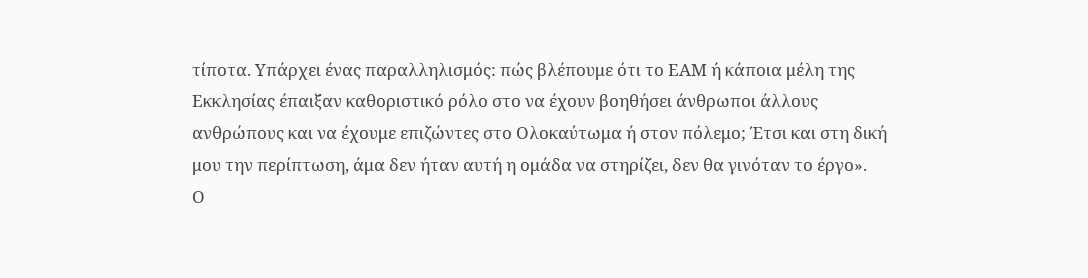τίποτα. Υπάρχει ένας παραλληλισμός: πώς βλέπουμε ότι το ΕΑΜ ή κάποια μέλη της Εκκλησίας έπαιξαν καθοριστικό ρόλο στο να έχουν βοηθήσει άνθρωποι άλλους ανθρώπους και να έχουμε επιζώντες στο Ολοκαύτωμα ή στον πόλεμο; Έτσι και στη δική μου την περίπτωση, άμα δεν ήταν αυτή η ομάδα να στηρίζει, δεν θα γινόταν το έργο».
Ο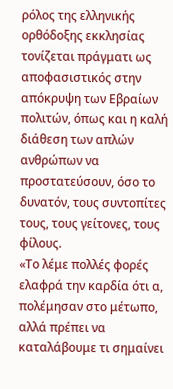ρόλος της ελληνικής ορθόδοξης εκκλησίας τονίζεται πράγματι ως αποφασιστικός στην απόκρυψη των Εβραίων πολιτών, όπως και η καλή διάθεση των απλών ανθρώπων να προστατεύσουν, όσο το δυνατόν, τους συντοπίτες τους, τους γείτονες, τους φίλους.
«Το λέμε πολλές φορές ελαφρά την καρδία ότι α, πολέμησαν στο μέτωπο, αλλά πρέπει να καταλάβουμε τι σημαίνει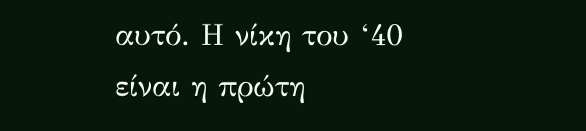αυτό. Η νίκη του ‘40 είναι η πρώτη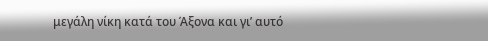μεγάλη νίκη κατά του Άξονα και γι’ αυτό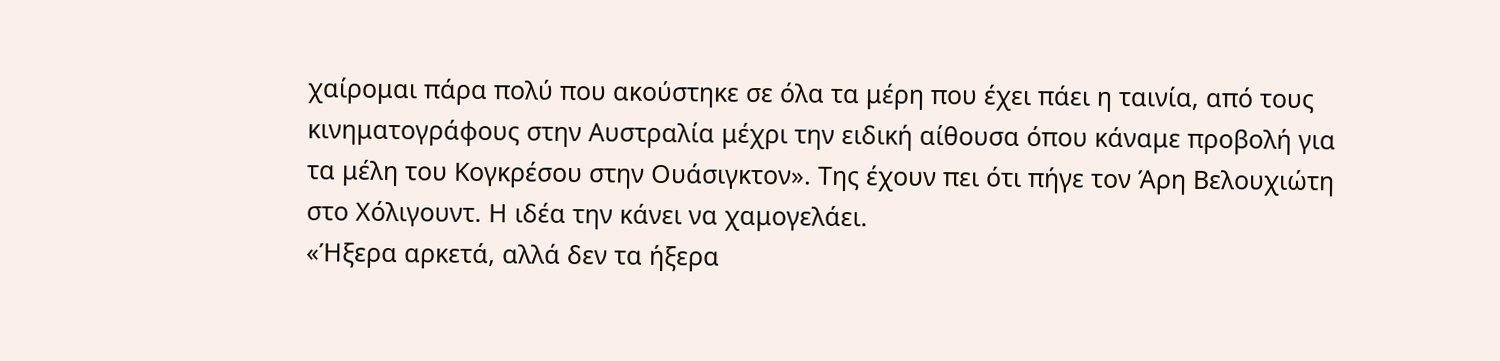χαίρομαι πάρα πολύ που ακούστηκε σε όλα τα μέρη που έχει πάει η ταινία, από τους κινηματογράφους στην Αυστραλία μέχρι την ειδική αίθουσα όπου κάναμε προβολή για τα μέλη του Κογκρέσου στην Ουάσιγκτον». Της έχουν πει ότι πήγε τον Άρη Βελουχιώτη στο Χόλιγουντ. Η ιδέα την κάνει να χαμογελάει.
«Ήξερα αρκετά, αλλά δεν τα ήξερα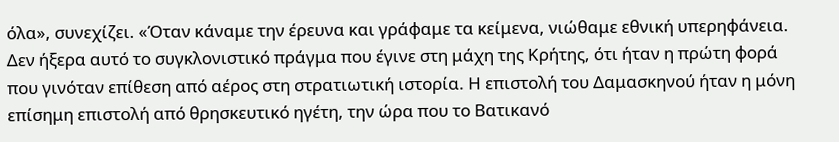όλα», συνεχίζει. «Όταν κάναμε την έρευνα και γράφαμε τα κείμενα, νιώθαμε εθνική υπερηφάνεια. Δεν ήξερα αυτό το συγκλονιστικό πράγμα που έγινε στη μάχη της Κρήτης, ότι ήταν η πρώτη φορά που γινόταν επίθεση από αέρος στη στρατιωτική ιστορία. Η επιστολή του Δαμασκηνού ήταν η μόνη επίσημη επιστολή από θρησκευτικό ηγέτη, την ώρα που το Βατικανό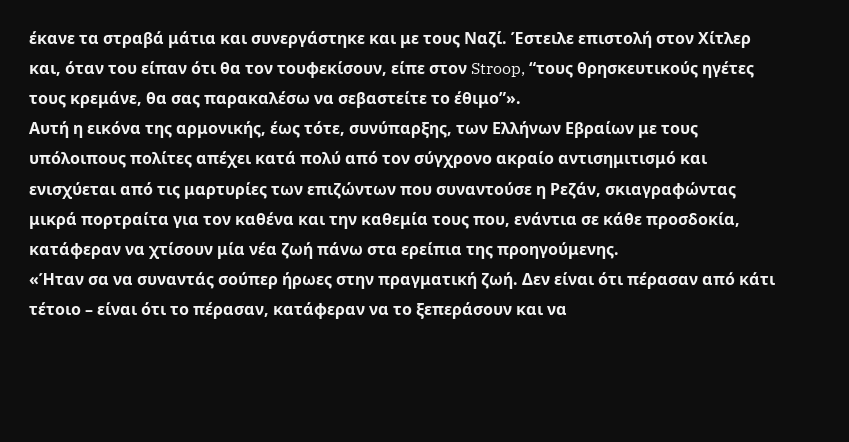έκανε τα στραβά μάτια και συνεργάστηκε και με τους Ναζί. Έστειλε επιστολή στον Χίτλερ και, όταν του είπαν ότι θα τον τουφεκίσουν, είπε στον Stroop, “τους θρησκευτικούς ηγέτες τους κρεμάνε, θα σας παρακαλέσω να σεβαστείτε το έθιμο”».
Αυτή η εικόνα της αρμονικής, έως τότε, συνύπαρξης, των Ελλήνων Εβραίων με τους υπόλοιπους πολίτες απέχει κατά πολύ από τον σύγχρονο ακραίο αντισημιτισμό και ενισχύεται από τις μαρτυρίες των επιζώντων που συναντούσε η Ρεζάν, σκιαγραφώντας μικρά πορτραίτα για τον καθένα και την καθεμία τους που, ενάντια σε κάθε προσδοκία, κατάφεραν να χτίσουν μία νέα ζωή πάνω στα ερείπια της προηγούμενης.
«Ήταν σα να συναντάς σούπερ ήρωες στην πραγματική ζωή. Δεν είναι ότι πέρασαν από κάτι τέτοιο – είναι ότι το πέρασαν, κατάφεραν να το ξεπεράσουν και να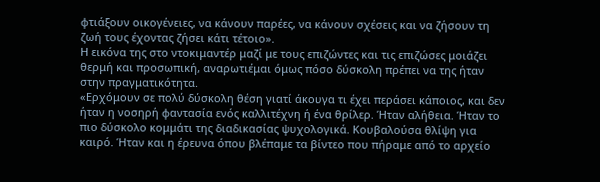φτιάξουν οικογένειες, να κάνουν παρέες, να κάνουν σχέσεις και να ζήσουν τη ζωή τους έχοντας ζήσει κάτι τέτοιο».
Η εικόνα της στο ντοκιμαντέρ μαζί με τους επιζώντες και τις επιζώσες μοιάζει θερμή και προσωπική, αναρωτιέμαι όμως πόσο δύσκολη πρέπει να της ήταν στην πραγματικότητα.
«Ερχόμουν σε πολύ δύσκολη θέση γιατί άκουγα τι έχει περάσει κάποιος, και δεν ήταν η νοσηρή φαντασία ενός καλλιτέχνη ή ένα θρίλερ. Ήταν αλήθεια. Ήταν το πιο δύσκολο κομμάτι της διαδικασίας ψυχολογικά. Κουβαλούσα θλίψη για καιρό. Ήταν και η έρευνα όπου βλέπαμε τα βίντεο που πήραμε από το αρχείο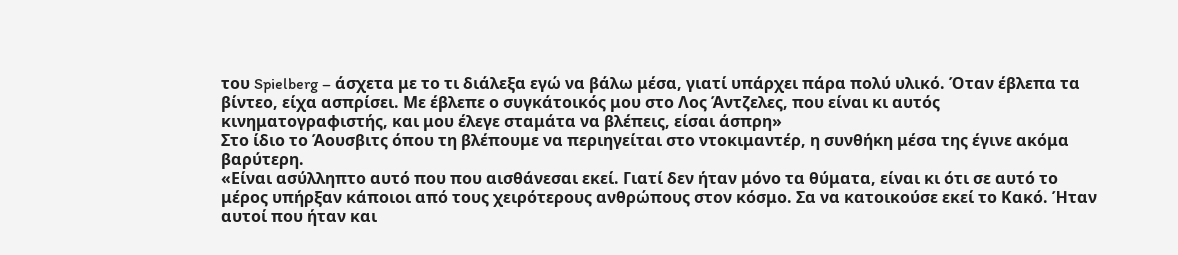του Spielberg – άσχετα με το τι διάλεξα εγώ να βάλω μέσα, γιατί υπάρχει πάρα πολύ υλικό. Όταν έβλεπα τα βίντεο, είχα ασπρίσει. Με έβλεπε ο συγκάτοικός μου στο Λος Άντζελες, που είναι κι αυτός κινηματογραφιστής, και μου έλεγε σταμάτα να βλέπεις, είσαι άσπρη»
Στο ίδιο το Άουσβιτς όπου τη βλέπουμε να περιηγείται στο ντοκιμαντέρ, η συνθήκη μέσα της έγινε ακόμα βαρύτερη.
«Είναι ασύλληπτο αυτό που που αισθάνεσαι εκεί. Γιατί δεν ήταν μόνο τα θύματα, είναι κι ότι σε αυτό το μέρος υπήρξαν κάποιοι από τους χειρότερους ανθρώπους στον κόσμο. Σα να κατοικούσε εκεί το Κακό. Ήταν αυτοί που ήταν και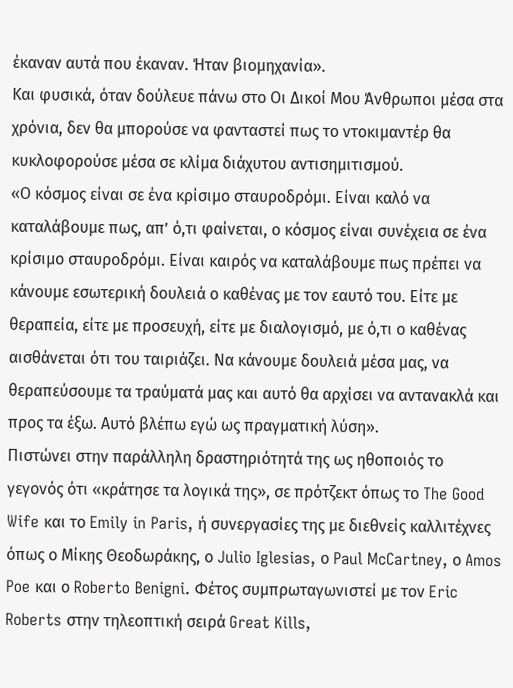έκαναν αυτά που έκαναν. Ήταν βιομηχανία».
Και φυσικά, όταν δούλευε πάνω στο Οι Δικοί Μου Άνθρωποι μέσα στα χρόνια, δεν θα μπορούσε να φανταστεί πως το ντοκιμαντέρ θα κυκλοφορούσε μέσα σε κλίμα διάχυτου αντισημιτισμού.
«Ο κόσμος είναι σε ένα κρίσιμο σταυροδρόμι. Είναι καλό να καταλάβουμε πως, απ’ ό,τι φαίνεται, ο κόσμος είναι συνέχεια σε ένα κρίσιμο σταυροδρόμι. Είναι καιρός να καταλάβουμε πως πρέπει να κάνουμε εσωτερική δουλειά ο καθένας με τον εαυτό του. Είτε με θεραπεία, είτε με προσευχή, είτε με διαλογισμό, με ό,τι ο καθένας αισθάνεται ότι του ταιριάζει. Να κάνουμε δουλειά μέσα μας, να θεραπεύσουμε τα τραύματά μας και αυτό θα αρχίσει να αντανακλά και προς τα έξω. Αυτό βλέπω εγώ ως πραγματική λύση».
Πιστώνει στην παράλληλη δραστηριότητά της ως ηθοποιός το γεγονός ότι «κράτησε τα λογικά της», σε πρότζεκτ όπως το The Good Wife και το Emily in Paris, ή συνεργασίες της με διεθνείς καλλιτέχνες όπως ο Μίκης Θεοδωράκης, ο Julio Iglesias, ο Paul McCartney, ο Amos Poe και ο Roberto Benigni. Φέτος συμπρωταγωνιστεί με τον Eric Roberts στην τηλεοπτική σειρά Great Kills,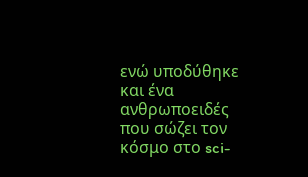ενώ υποδύθηκε και ένα ανθρωποειδές που σώζει τον κόσμο στο sci-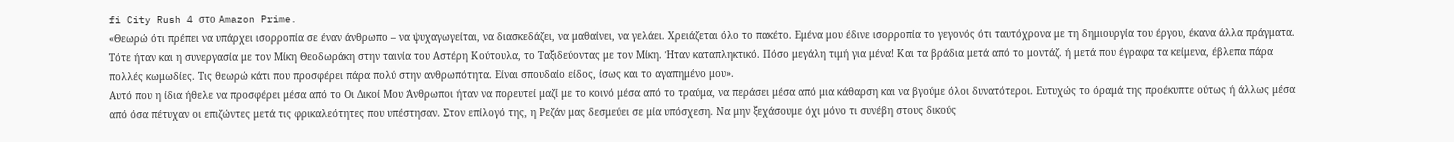fi City Rush 4 στο Amazon Prime.
«Θεωρώ ότι πρέπει να υπάρχει ισορροπία σε έναν άνθρωπο – να ψυχαγωγείται, να διασκεδάζει, να μαθαίνει, να γελάει. Χρειάζεται όλο το πακέτο. Εμένα μου έδινε ισορροπία το γεγονός ότι ταυτόχρονα με τη δημιουργία του έργου, έκανα άλλα πράγματα. Τότε ήταν και η συνεργασία με τον Μίκη Θεοδωράκη στην ταινία του Αστέρη Κούτουλα, το Ταξιδεύοντας με τον Μίκη. Ήταν καταπληκτικό. Πόσο μεγάλη τιμή για μένα! Και τα βράδια μετά από το μοντάζ. ή μετά που έγραφα τα κείμενα, έβλεπα πάρα πολλές κωμωδίες. Τις θεωρώ κάτι που προσφέρει πάρα πολύ στην ανθρωπότητα. Είναι σπουδαίο είδος, ίσως και το αγαπημένο μου».
Αυτό που η ίδια ήθελε να προσφέρει μέσα από το Οι Δικοί Μου Άνθρωποι ήταν να πορευτεί μαζί με το κοινό μέσα από το τραύμα, να περάσει μέσα από μια κάθαρση και να βγούμε όλοι δυνατότεροι. Ευτυχώς το όραμά της προέκυπτε ούτως ή άλλως μέσα από όσα πέτυχαν οι επιζώντες μετά τις φρικαλεότητες που υπέστησαν. Στον επίλογό της, η Ρεζάν μας δεσμεύει σε μία υπόσχεση. Να μην ξεχάσουμε όχι μόνο τι συνέβη στους δικούς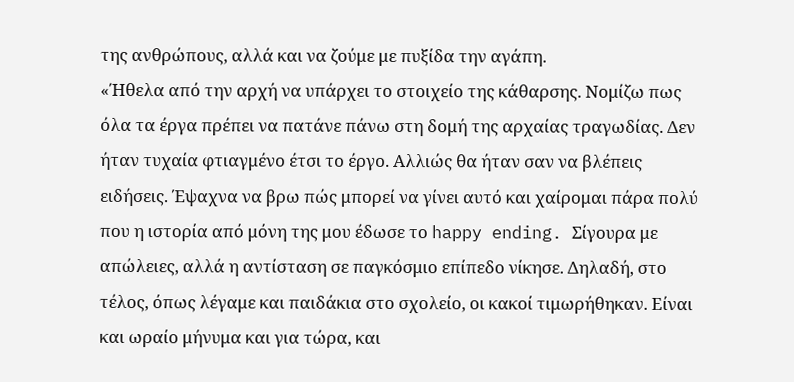της ανθρώπους, αλλά και να ζούμε με πυξίδα την αγάπη.
«Ήθελα από την αρχή να υπάρχει το στοιχείο της κάθαρσης. Νομίζω πως όλα τα έργα πρέπει να πατάνε πάνω στη δομή της αρχαίας τραγωδίας. Δεν ήταν τυχαία φτιαγμένο έτσι το έργο. Αλλιώς θα ήταν σαν να βλέπεις ειδήσεις. Έψαχνα να βρω πώς μπορεί να γίνει αυτό και χαίρομαι πάρα πολύ που η ιστορία από μόνη της μου έδωσε το happy ending. Σίγουρα με απώλειες, αλλά η αντίσταση σε παγκόσμιο επίπεδο νίκησε. Δηλαδή, στο τέλος, όπως λέγαμε και παιδάκια στο σχολείο, οι κακοί τιμωρήθηκαν. Είναι και ωραίο μήνυμα και για τώρα, και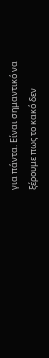για πάντα. Είναι σημαντικό να ξέρουμε πως το κακό δεν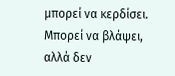μπορεί να κερδίσει. Μπορεί να βλάψει, αλλά δεν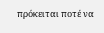πρόκειται ποτέ να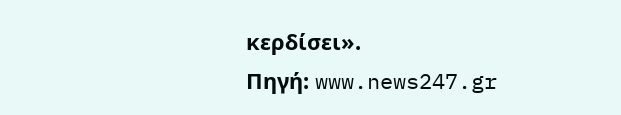κερδίσει».
Πηγή: www.news247.gr